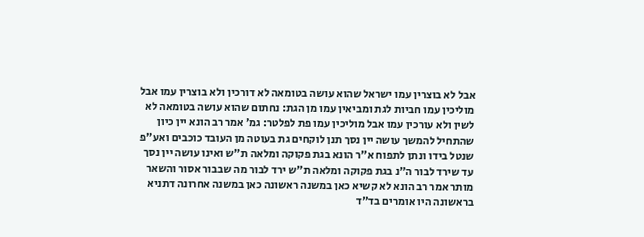אבל לא בוצרין עמו ישראל שהוא עושה בטומאה לא דורכין ולא בוצרין עמו אבל מוליכין עמו חביות לגת ומביאין עמו מן הגת: נחתום שהוא עושה בטומאה לא לשין ולא עורכין עמו אבל מוליכין עמו פת לפלטר: גמ׳ אמר רב הונא יין כיון שהתחיל להמשך עושה יין נסך תנן לוקחים גת בעוטה מן העובד כוכבים ואע"פ שנטל בידו ונתן לתפוח א"ר הונא בגת פקוקה ומלאה ת"ש ואינו עושה יין נסך עד שירד לבור ה"נ בגת פקוקה ומלאה ת"ש ירד לבור מה שבבור אסור והשאר מותר אמר רב הונא לא קשיא כאן במשנה ראשונה כאן במשנה אחרונה דתניא בראשונה היו אומרים בד"ד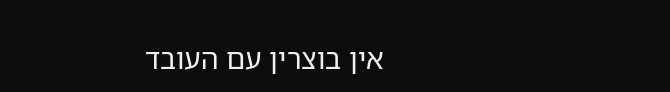אין בוצרין עם העובד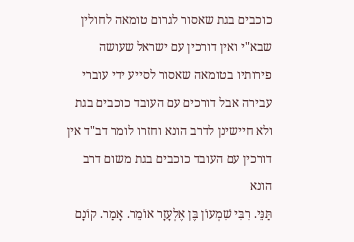כוכבים בגת שאסור לגרום טומאה לחולין שבא"י ואין דורכין עם ישראל שעושה פירותיו בטומאה שאסור לסייע ידי עוברי עבירה אבל דורכים עם העובד כוכבים בגת ולא חיישינן לדרב הונא וחזרו לומר דב"ד אין דורכין עם העובד כוכבים בגת משום דרב הונא
תַּנֵּי. רִבִּי שִׁמְעוֹן בֶּן אֶלְעָזָר אוֹמֵר. אָמַר. קוֹנָם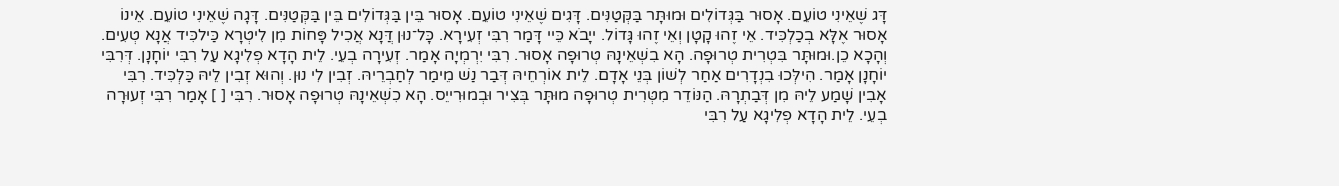דָּג שֶׁאֵינִי טוֹעֵם. אָסוּר בַּגְּדוֹלִים וּמוּתָּר בַּקְּטַנִּים. דָּגִים שֶׁאֵינִי טוֹעֵם. אָסוּר בֵּין בַּגְּדוֹלִים בֵּין בַּקְּטַנִּים. דָּגָה שֶׁאֵינִי טוֹעֵם. אֵינוֹ אָסוּר אֶלָּא בְכַלְכִּיד. אֵי זֶהוּ קָטָן וְאֵי זֶהוּ גָּדוֹל. ייָבֹא כֵּיי דָּמַר רִבִּי זְעִירָא. כָּל־נוּן דֲּנָא אֲכִיל פָּחוֹת מִן לִיטְרָא כַּילכִּיד אֲנָא טְעִים. וְהָכָא כֵן.וּמוּתָּר בִּטְרִית טְרוּפָה. הָא בִשְׁאֵינָהּ טְרוּפָה אָסוּר. רִבִּי יִרְמְיָה אָמַר. זְעִירָה בְעֵי. לֵית הָדָא פְלִיגָא עַל רִבִּי יוֹחָנָן. דְּרִבִּי יוֹחָנָן אָמַר. הִילְּכוּ בִנְדָרִים אַחַר לְשׁוֹן בְּנֵי אָדָם. לֵית אוֹרְחֵיהּ דְּבַר נַשׁ מֵימַר לְחַבְרֵיהּ. זְבִין לִי נוּן. וְהוּא זְבִין לֵיהּ כַּלְכִּיד. רִבִּי אָבִין שָׁמַע לֵיהּ מִן דְּבַתְרָהּ. הַנּוֹדֵר מִטְּרִית טְרוּפָה מוּתָּר בְּצִיר וּבְמוּרִייֵס. הָא כִשְׁאֵינָהּ טְרוּפָה אָסוּר. רִבִּי [ ] אָמַר רִבִּי זְעוּרָה בְעֵי. לֵית הָדָא פְלִיגָא עַל רִבִּי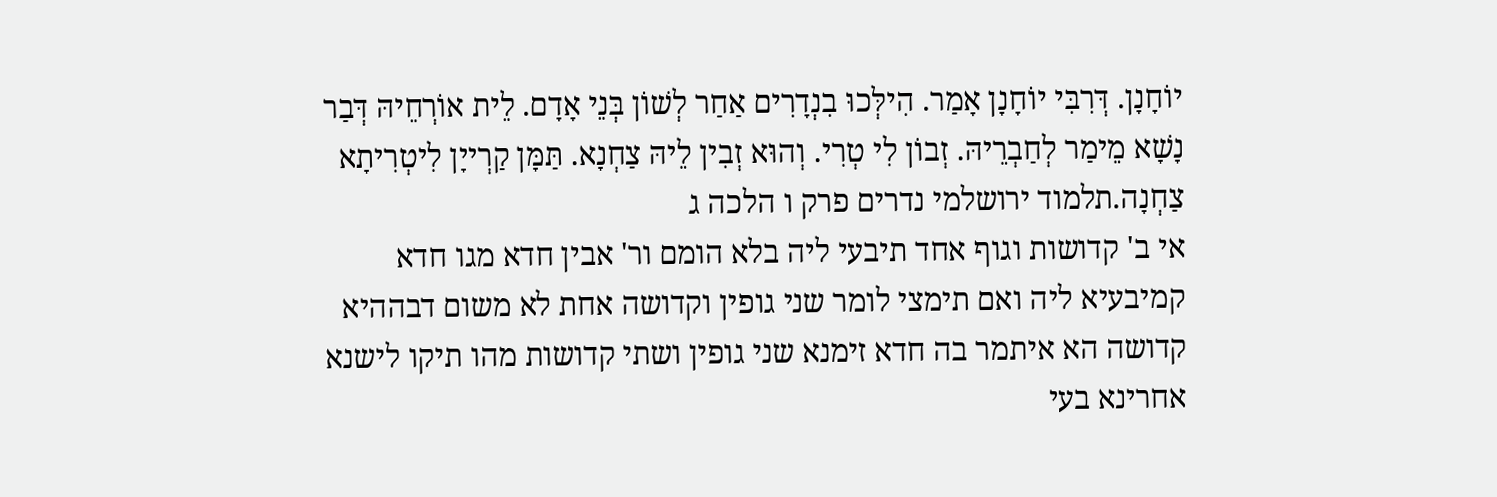יוֹחָנָן. דְּרִבִּי יוֹחָנָן אָמַר. הִילְּכוּ בִנְדָרִים אַחַר לְשׁוֹן בְּנֵי אָדָם. לֵית אוֹרְחֵיהּ דְּבַר נָשָׁא מֵימַר לְחַבְרֵיהּ. זְבוֹן לִי טְרִי. וְהוּא זְבִין לֵיהּ צַחְנָא. תַּמָּן קַרְייָן לִיטְרִיתָא צַחְנָה.תלמוד ירושלמי נדרים פרק ו הלכה ג
אי ב' קדושות וגוף אחד תיבעי ליה בלא הומם ור' אבין חדא מגו חדא קמיבעיא ליה ואם תימצי לומר שני גופין וקדושה אחת לא משום דבההיא קדושה הא איתמר בה חדא זימנא שני גופין ושתי קדושות מהו תיקו לישנא אחרינא בעי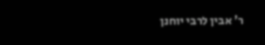ר' אבין לרבי יוחנן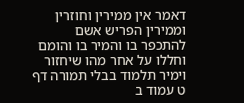דאמר אין ממירין וחוזרין וממירין הפריש אשם להתכפר בו והמיר בו והומם וחללו על אחר מהו שיחזור וימיר תלמוד בבלי תמורה דף ט עמוד ב